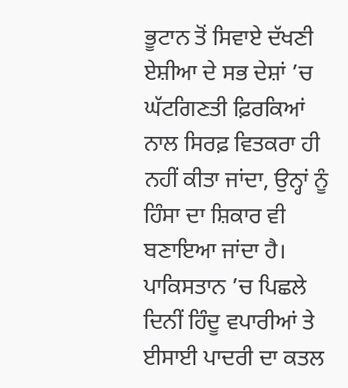ਭੂਟਾਨ ਤੋਂ ਸਿਵਾਏ ਦੱਖਣੀ ਏਸ਼ੀਆ ਦੇ ਸਭ ਦੇਸ਼ਾਂ ’ਚ ਘੱਟਗਿਣਤੀ ਫ਼ਿਰਕਿਆਂ ਨਾਲ ਸਿਰਫ਼ ਵਿਤਕਰਾ ਹੀ ਨਹੀਂ ਕੀਤਾ ਜਾਂਦਾ, ਉਨ੍ਹਾਂ ਨੂੰ ਹਿੰਸਾ ਦਾ ਸ਼ਿਕਾਰ ਵੀ ਬਣਾਇਆ ਜਾਂਦਾ ਹੈ। ਪਾਕਿਸਤਾਨ ’ਚ ਪਿਛਲੇ ਦਿਨੀਂ ਹਿੰਦੂ ਵਪਾਰੀਆਂ ਤੇ ਈਸਾਈ ਪਾਦਰੀ ਦਾ ਕਤਲ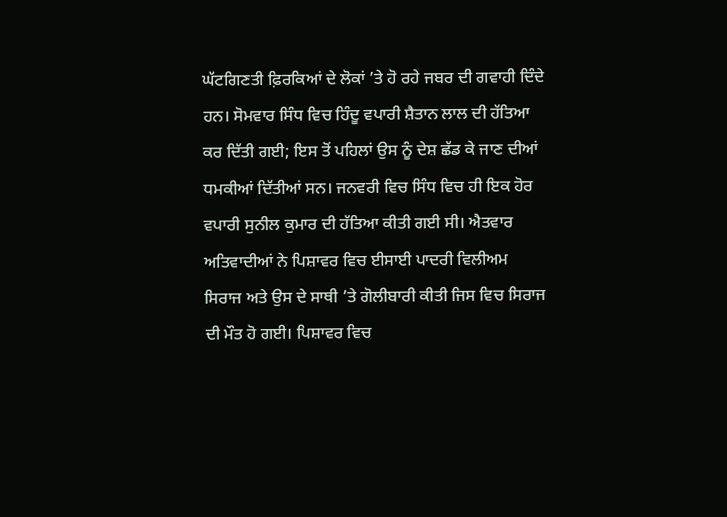ਘੱਟਗਿਣਤੀ ਫ਼ਿਰਕਿਆਂ ਦੇ ਲੋਕਾਂ ’ਤੇ ਹੋ ਰਹੇ ਜਬਰ ਦੀ ਗਵਾਹੀ ਦਿੰਦੇ ਹਨ। ਸੋਮਵਾਰ ਸਿੰਧ ਵਿਚ ਹਿੰਦੂ ਵਪਾਰੀ ਸ਼ੈਤਾਨ ਲਾਲ ਦੀ ਹੱਤਿਆ ਕਰ ਦਿੱਤੀ ਗਈ; ਇਸ ਤੋਂ ਪਹਿਲਾਂ ਉਸ ਨੂੰ ਦੇਸ਼ ਛੱਡ ਕੇ ਜਾਣ ਦੀਆਂ ਧਮਕੀਆਂ ਦਿੱਤੀਆਂ ਸਨ। ਜਨਵਰੀ ਵਿਚ ਸਿੰਧ ਵਿਚ ਹੀ ਇਕ ਹੋਰ ਵਪਾਰੀ ਸੁਨੀਲ ਕੁਮਾਰ ਦੀ ਹੱਤਿਆ ਕੀਤੀ ਗਈ ਸੀ। ਐਤਵਾਰ ਅਤਿਵਾਦੀਆਂ ਨੇ ਪਿਸ਼ਾਵਰ ਵਿਚ ਈਸਾਈ ਪਾਦਰੀ ਵਿਲੀਅਮ ਸਿਰਾਜ ਅਤੇ ਉਸ ਦੇ ਸਾਥੀ ’ਤੇ ਗੋਲੀਬਾਰੀ ਕੀਤੀ ਜਿਸ ਵਿਚ ਸਿਰਾਜ ਦੀ ਮੌਤ ਹੋ ਗਈ। ਪਿਸ਼ਾਵਰ ਵਿਚ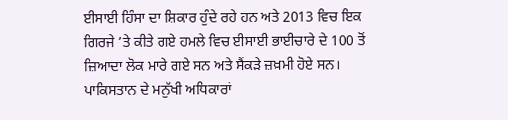ਈਸਾਈ ਹਿੰਸਾ ਦਾ ਸ਼ਿਕਾਰ ਹੁੰਦੇ ਰਹੇ ਹਨ ਅਤੇ 2013 ਵਿਚ ਇਕ ਗਿਰਜੇ ’ਤੇ ਕੀਤੇ ਗਏ ਹਮਲੇ ਵਿਚ ਈਸਾਈ ਭਾਈਚਾਰੇ ਦੇ 100 ਤੋਂ ਜ਼ਿਆਦਾ ਲੋਕ ਮਾਰੇ ਗਏ ਸਨ ਅਤੇ ਸੈਂਕੜੇ ਜ਼ਖ਼ਮੀ ਹੋਏ ਸਨ। ਪਾਕਿਸਤਾਨ ਦੇ ਮਨੁੱਖੀ ਅਧਿਕਾਰਾਂ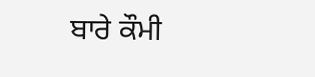ਬਾਰੇ ਕੌਮੀ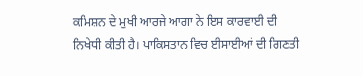ਕਮਿਸ਼ਨ ਦੇ ਮੁਖੀ ਆਰਜੇ ਆਗਾ ਨੇ ਇਸ ਕਾਰਵਾਈ ਦੀ ਨਿਖੇਧੀ ਕੀਤੀ ਹੈ। ਪਾਕਿਸਤਾਨ ਵਿਚ ਈਸਾਈਆਂ ਦੀ ਗਿਣਤੀ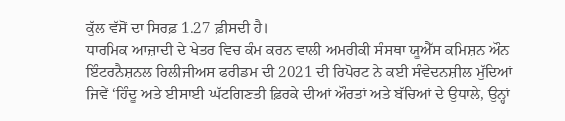ਕੁੱਲ ਵੱਸੋਂ ਦਾ ਸਿਰਫ਼ 1.27 ਫ਼ੀਸਦੀ ਹੈ।
ਧਾਰਮਿਕ ਆਜ਼ਾਦੀ ਦੇ ਖੇਤਰ ਵਿਚ ਕੰਮ ਕਰਨ ਵਾਲੀ ਅਮਰੀਕੀ ਸੰਸਥਾ ਯੂਐੱਸ ਕਮਿਸ਼ਨ ਔਨ ਇੰਟਰਨੈਸ਼ਨਲ ਰਿਲੀਜੀਅਸ ਫਰੀਡਮ ਦੀ 2021 ਦੀ ਰਿਪੋਰਟ ਨੇ ਕਈ ਸੰਵੇਦਨਸ਼ੀਲ ਮੁੱਦਿਆਂ ਜਿਵੇਂ ‘ਹਿੰਦੂ ਅਤੇ ਈਸਾਈ ਘੱਟਗਿਣਤੀ ਫ਼ਿਰਕੇ ਦੀਆਂ ਔਰਤਾਂ ਅਤੇ ਬੱਚਿਆਂ ਦੇ ਉਧਾਲੇ, ਉਨ੍ਹਾਂ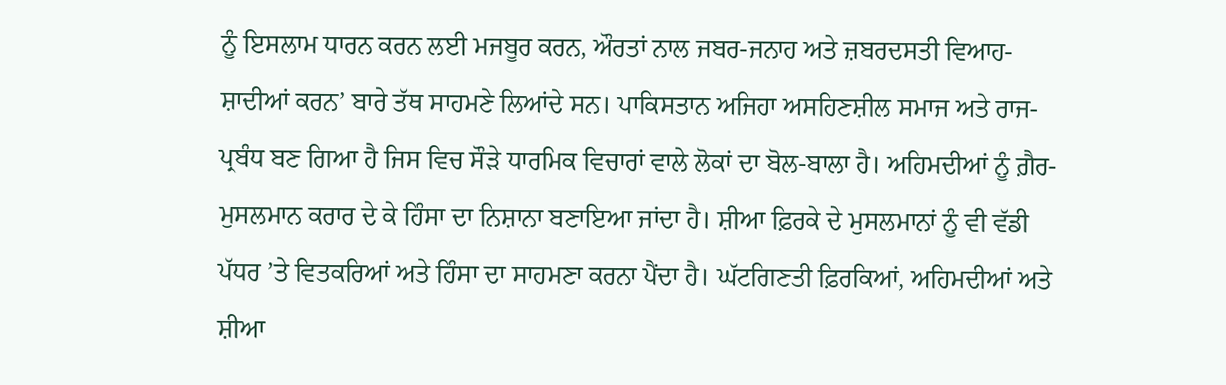ਨੂੰ ਇਸਲਾਮ ਧਾਰਨ ਕਰਨ ਲਈ ਮਜਬੂਰ ਕਰਨ, ਔਰਤਾਂ ਨਾਲ ਜਬਰ-ਜਨਾਹ ਅਤੇ ਜ਼ਬਰਦਸਤੀ ਵਿਆਹ-ਸ਼ਾਦੀਆਂ ਕਰਨ’ ਬਾਰੇ ਤੱਥ ਸਾਹਮਣੇ ਲਿਆਂਦੇ ਸਨ। ਪਾਕਿਸਤਾਨ ਅਜਿਹਾ ਅਸਹਿਣਸ਼ੀਲ ਸਮਾਜ ਅਤੇ ਰਾਜ-ਪ੍ਰਬੰਧ ਬਣ ਗਿਆ ਹੈ ਜਿਸ ਵਿਚ ਸੌੜੇ ਧਾਰਮਿਕ ਵਿਚਾਰਾਂ ਵਾਲੇ ਲੋਕਾਂ ਦਾ ਬੋਲ-ਬਾਲਾ ਹੈ। ਅਹਿਮਦੀਆਂ ਨੂੰ ਗ਼ੈਰ-ਮੁਸਲਮਾਨ ਕਰਾਰ ਦੇ ਕੇ ਹਿੰਸਾ ਦਾ ਨਿਸ਼ਾਨਾ ਬਣਾਇਆ ਜਾਂਦਾ ਹੈ। ਸ਼ੀਆ ਫ਼ਿਰਕੇ ਦੇ ਮੁਸਲਮਾਨਾਂ ਨੂੰ ਵੀ ਵੱਡੀ ਪੱਧਰ ’ਤੇ ਵਿਤਕਰਿਆਂ ਅਤੇ ਹਿੰਸਾ ਦਾ ਸਾਹਮਣਾ ਕਰਨਾ ਪੈਂਦਾ ਹੈ। ਘੱਟਗਿਣਤੀ ਫ਼ਿਰਕਿਆਂ, ਅਹਿਮਦੀਆਂ ਅਤੇ ਸ਼ੀਆ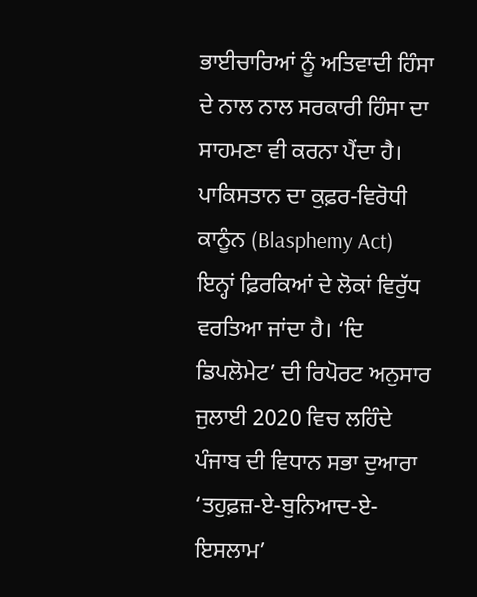ਭਾਈਚਾਰਿਆਂ ਨੂੰ ਅਤਿਵਾਦੀ ਹਿੰਸਾ ਦੇ ਨਾਲ ਨਾਲ ਸਰਕਾਰੀ ਹਿੰਸਾ ਦਾ ਸਾਹਮਣਾ ਵੀ ਕਰਨਾ ਪੈਂਦਾ ਹੈ। ਪਾਕਿਸਤਾਨ ਦਾ ਕੁਫ਼ਰ-ਵਿਰੋਧੀ ਕਾਨੂੰਨ (Blasphemy Act) ਇਨ੍ਹਾਂ ਫ਼ਿਰਕਿਆਂ ਦੇ ਲੋਕਾਂ ਵਿਰੁੱਧ ਵਰਤਿਆ ਜਾਂਦਾ ਹੈ। ‘ਦਿ ਡਿਪਲੋਮੇਟ’ ਦੀ ਰਿਪੋਰਟ ਅਨੁਸਾਰ ਜੁਲਾਈ 2020 ਵਿਚ ਲਹਿੰਦੇ ਪੰਜਾਬ ਦੀ ਵਿਧਾਨ ਸਭਾ ਦੁਆਰਾ ‘ਤਹੁਫ਼ਜ਼-ਏ-ਬੁਨਿਆਦ-ਏ-ਇਸਲਾਮ’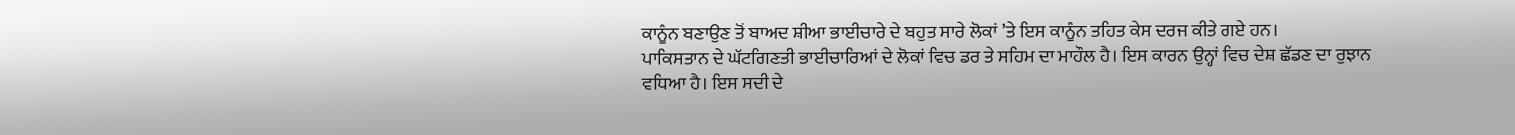ਕਾਨੂੰਨ ਬਣਾਉਣ ਤੋਂ ਬਾਅਦ ਸ਼ੀਆ ਭਾਈਚਾਰੇ ਦੇ ਬਹੁਤ ਸਾਰੇ ਲੋਕਾਂ ’ਤੇ ਇਸ ਕਾਨੂੰਨ ਤਹਿਤ ਕੇਸ ਦਰਜ ਕੀਤੇ ਗਏ ਹਨ।
ਪਾਕਿਸਤਾਨ ਦੇ ਘੱਟਗਿਣਤੀ ਭਾਈਚਾਰਿਆਂ ਦੇ ਲੋਕਾਂ ਵਿਚ ਡਰ ਤੇ ਸਹਿਮ ਦਾ ਮਾਹੌਲ ਹੈ। ਇਸ ਕਾਰਨ ਉਨ੍ਹਾਂ ਵਿਚ ਦੇਸ਼ ਛੱਡਣ ਦਾ ਰੁਝਾਨ ਵਧਿਆ ਹੈ। ਇਸ ਸਦੀ ਦੇ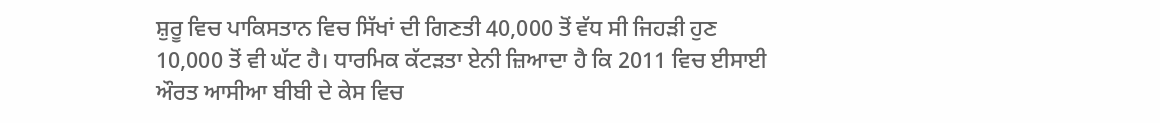ਸ਼ੁਰੂ ਵਿਚ ਪਾਕਿਸਤਾਨ ਵਿਚ ਸਿੱਖਾਂ ਦੀ ਗਿਣਤੀ 40,000 ਤੋਂ ਵੱਧ ਸੀ ਜਿਹੜੀ ਹੁਣ 10,000 ਤੋਂ ਵੀ ਘੱਟ ਹੈ। ਧਾਰਮਿਕ ਕੱਟੜਤਾ ਏਨੀ ਜ਼ਿਆਦਾ ਹੈ ਕਿ 2011 ਵਿਚ ਈਸਾਈ ਔਰਤ ਆਸੀਆ ਬੀਬੀ ਦੇ ਕੇਸ ਵਿਚ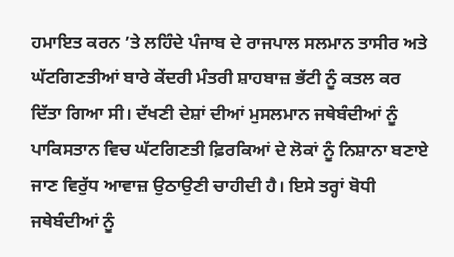ਹਮਾਇਤ ਕਰਨ ’ਤੇ ਲਹਿੰਦੇ ਪੰਜਾਬ ਦੇ ਰਾਜਪਾਲ ਸਲਮਾਨ ਤਾਸੀਰ ਅਤੇ ਘੱਟਗਿਣਤੀਆਂ ਬਾਰੇ ਕੇਂਦਰੀ ਮੰਤਰੀ ਸ਼ਾਹਬਾਜ਼ ਭੱਟੀ ਨੂੰ ਕਤਲ ਕਰ ਦਿੱਤਾ ਗਿਆ ਸੀ। ਦੱਖਣੀ ਦੇਸ਼ਾਂ ਦੀਆਂ ਮੁਸਲਮਾਨ ਜਥੇਬੰਦੀਆਂ ਨੂੰ ਪਾਕਿਸਤਾਨ ਵਿਚ ਘੱਟਗਿਣਤੀ ਫ਼ਿਰਕਿਆਂ ਦੇ ਲੋਕਾਂ ਨੂੰ ਨਿਸ਼ਾਨਾ ਬਣਾਏ ਜਾਣ ਵਿਰੁੱਧ ਆਵਾਜ਼ ਉਠਾਉਣੀ ਚਾਹੀਦੀ ਹੈ। ਇਸੇ ਤਰ੍ਹਾਂ ਬੋਧੀ ਜਥੇਬੰਦੀਆਂ ਨੂੰ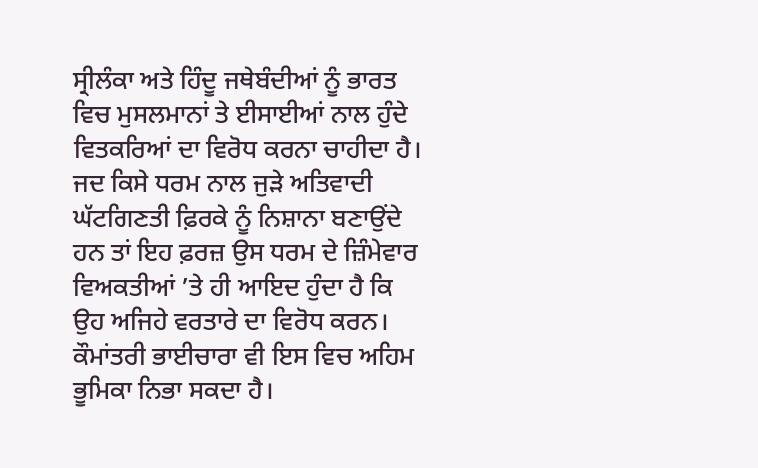ਸ੍ਰੀਲੰਕਾ ਅਤੇ ਹਿੰਦੂ ਜਥੇਬੰਦੀਆਂ ਨੂੰ ਭਾਰਤ ਵਿਚ ਮੁਸਲਮਾਨਾਂ ਤੇ ਈਸਾਈਆਂ ਨਾਲ ਹੁੰਦੇ ਵਿਤਕਰਿਆਂ ਦਾ ਵਿਰੋਧ ਕਰਨਾ ਚਾਹੀਦਾ ਹੈ। ਜਦ ਕਿਸੇ ਧਰਮ ਨਾਲ ਜੁੜੇ ਅਤਿਵਾਦੀ ਘੱਟਗਿਣਤੀ ਫ਼ਿਰਕੇ ਨੂੰ ਨਿਸ਼ਾਨਾ ਬਣਾਉਂਦੇ ਹਨ ਤਾਂ ਇਹ ਫ਼ਰਜ਼ ਉਸ ਧਰਮ ਦੇ ਜ਼ਿੰਮੇਵਾਰ ਵਿਅਕਤੀਆਂ ’ਤੇ ਹੀ ਆਇਦ ਹੁੰਦਾ ਹੈ ਕਿ ਉਹ ਅਜਿਹੇ ਵਰਤਾਰੇ ਦਾ ਵਿਰੋਧ ਕਰਨ। ਕੌਮਾਂਤਰੀ ਭਾਈਚਾਰਾ ਵੀ ਇਸ ਵਿਚ ਅਹਿਮ ਭੂਮਿਕਾ ਨਿਭਾ ਸਕਦਾ ਹੈ।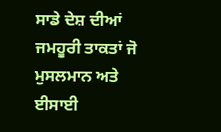ਸਾਡੇ ਦੇਸ਼ ਦੀਆਂ ਜਮਹੂਰੀ ਤਾਕਤਾਂ ਜੋ ਮੁਸਲਮਾਨ ਅਤੇ ਈਸਾਈ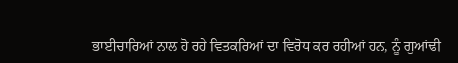ਭਾਈਚਾਰਿਆਂ ਨਾਲ ਹੋ ਰਹੇ ਵਿਤਕਰਿਆਂ ਦਾ ਵਿਰੋਧ ਕਰ ਰਹੀਆਂ ਹਨ, ਨੂੰ ਗੁਆਂਢੀ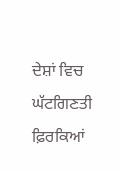ਦੇਸ਼ਾਂ ਵਿਚ ਘੱਟਗਿਣਤੀ ਫ਼ਿਰਕਿਆਂ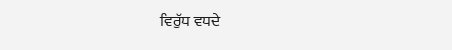ਵਿਰੁੱਧ ਵਧਦੇ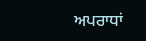ਅਪਰਾਧਾਂ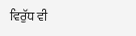ਵਿਰੁੱਧ ਵੀ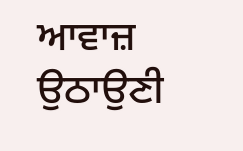ਆਵਾਜ਼ ਉਠਾਉਣੀ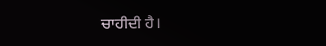ਚਾਹੀਦੀ ਹੈ।